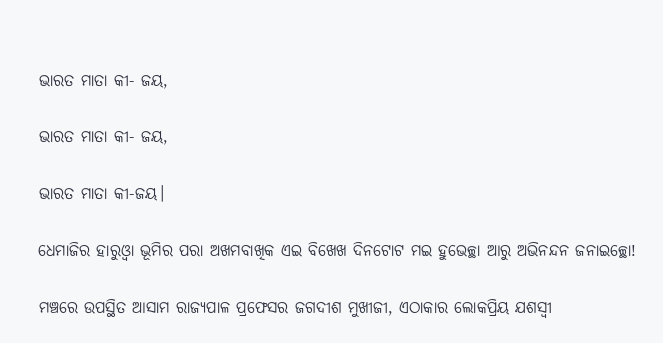ଭାରତ ମାତା କୀ- ଜୟ,

ଭାରତ ମାତା କୀ- ଜୟ,

ଭାରତ ମାତା କୀ-ଜୟ।

ଧେମାଜିର ହାରୁଓ୍ବା ଭୂମିର ପରା ଅଖମବାଖିକ ଏଇ ବିଖେଖ ଦିନଟୋଟ ମଇ ହୁଭେଚ୍ଛା ଆରୁ ଅଭିନନ୍ଦନ ଜନାଇଚ୍ଛୋ!

ମଞ୍ଚରେ ଉପସ୍ଥିତ ଆସାମ ରାଜ୍ୟପାଳ ପ୍ରଫେସର ଜଗଦୀଶ ମୁଖୀଜୀ, ଏଠାକାର ଲୋକପ୍ରିୟ ଯଶସ୍ବୀ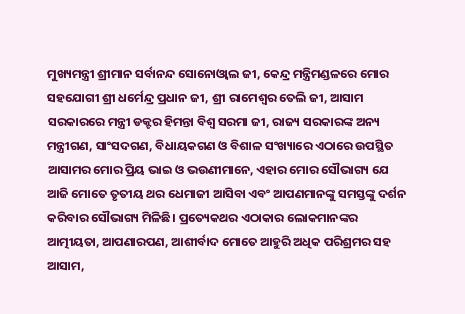ମୁଖ୍ୟମନ୍ତ୍ରୀ ଶ୍ରୀମାନ ସର୍ବାନନ୍ଦ ସୋନୋଓ୍ବାଲ ଜୀ, କେନ୍ଦ୍ର ମନ୍ତ୍ରିମଣ୍ଡଳରେ ମୋର ସହଯୋଗୀ ଶ୍ରୀ ଧର୍ମେନ୍ଦ୍ର ପ୍ରଧାନ ଜୀ, ଶ୍ରୀ ରାମେଶ୍ବର ତେଲି ଜୀ, ଆସାମ ସରକାରରେ ମନ୍ତ୍ରୀ ଡକ୍ଟର ହିମନ୍ତା ବିଶ୍ବ ସରମା ଜୀ, ରାଜ୍ୟ ସରକାରଙ୍କ ଅନ୍ୟ ମନ୍ତ୍ରୀଗଣ, ସାଂସଦଗଣ, ବିଧାୟକଗଣ ଓ ବିଶାଳ ସଂଖ୍ୟାରେ ଏଠାରେ ଉପସ୍ଥିତ ଆସାମର ମୋର ପ୍ରିୟ ଭାଇ ଓ ଭଉଣୀମାନେ, ଏହାର ମୋର ସୌଭାଗ୍ୟ ଯେ ଆଜି ମୋତେ ତୃତୀୟ ଥର ଧେମାଜୀ ଆସିବା ଏବଂ ଆପଣମାନଙ୍କୁ ସମସ୍ତଙ୍କୁ ଦର୍ଶନ କରିବାର ସୌଭାଗ୍ୟ ମିଳିଛି। ପ୍ରତ୍ୟେକଥର ଏଠାକାର ଲୋକମାନଙ୍କର ଆତ୍ମୀୟତା, ଆପଣାରପଣ, ଆଶୀର୍ବାଦ ମୋତେ ଆହୁରି ଅଧିକ ପରିଶ୍ରମର ସହ ଆସାମ,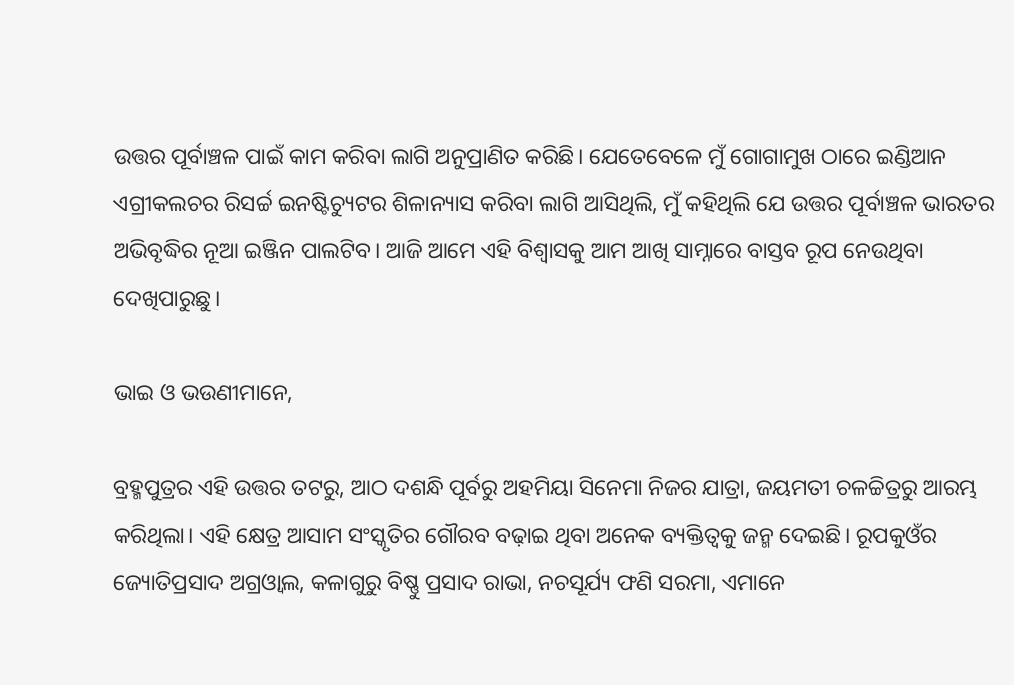ଉତ୍ତର ପୂର୍ବାଞ୍ଚଳ ପାଇଁ କାମ କରିବା ଲାଗି ଅନୁପ୍ରାଣିତ କରିଛି। ଯେତେବେଳେ ମୁଁ ଗୋଗାମୁଖ ଠାରେ ଇଣ୍ଡିଆନ ଏଗ୍ରୀକଲଚର ରିସର୍ଚ୍ଚ ଇନଷ୍ଟିଚ୍ୟୁଟର ଶିଳାନ୍ୟାସ କରିବା ଲାଗି ଆସିଥିଲି, ମୁଁ କହିଥିଲି ଯେ ଉତ୍ତର ପୂର୍ବାଞ୍ଚଳ ଭାରତର ଅଭିବୃଦ୍ଧିର ନୂଆ ଇଞ୍ଜିନ ପାଲଟିବ। ଆଜି ଆମେ ଏହି ବିଶ୍ବାସକୁ ଆମ ଆଖି ସାମ୍ନାରେ ବାସ୍ତବ ରୂପ ନେଉଥିବା ଦେଖିପାରୁଛୁ।

ଭାଇ ଓ ଭଉଣୀମାନେ,

ବ୍ରହ୍ମପୁତ୍ରର ଏହି ଉତ୍ତର ତଟରୁ, ଆଠ ଦଶନ୍ଧି ପୂର୍ବରୁ ଅହମିୟା ସିନେମା ନିଜର ଯାତ୍ରା, ଜୟମତୀ ଚଳଚ୍ଚିତ୍ରରୁ ଆରମ୍ଭ କରିଥିଲା। ଏହି କ୍ଷେତ୍ର ଆସାମ ସଂସ୍କୃତିର ଗୌରବ ବଢ଼ାଇ ଥିବା ଅନେକ ବ୍ୟକ୍ତିତ୍ବକୁ ଜନ୍ମ ଦେଇଛି। ରୂପକୁଓଁର ଜ୍ୟୋତିପ୍ରସାଦ ଅଗ୍ରଓ୍ବାଲ, କଳାଗୁରୁ ବିଷ୍ଣୁ ପ୍ରସାଦ ରାଭା, ନଚସୂର୍ଯ୍ୟ ଫଣି ସରମା, ଏମାନେ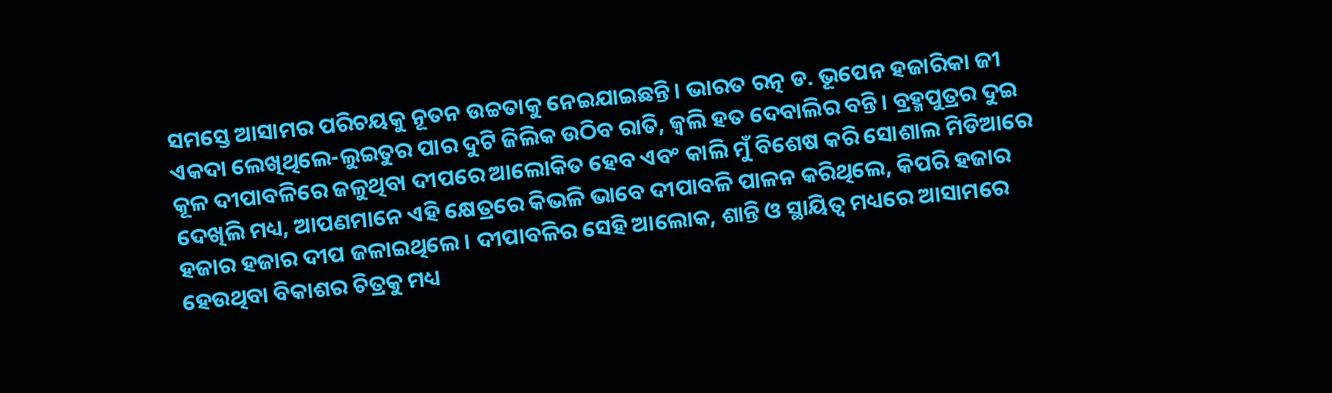ସମସ୍ତେ ଆସାମର ପରିଚୟକୁ ନୂତନ ଉଚ୍ଚତାକୁ ନେଇଯାଇଛନ୍ତି। ଭାରତ ରତ୍ନ ଡ. ଭୂପେନ ହଜାରିକା ଜୀ ଏକଦା ଲେଖିଥିଲେ-ଲୁଇତୁର ପାର ଦୁଟି ଜିଲିକ ଉଠିବ ରାତି, ଜ୍ବଲି ହତ ଦେବାଲିର ବନ୍ତି। ବ୍ରହ୍ମପୁତ୍ରର ଦୁଇ କୂଳ ଦୀପାବଳିରେ ଜଳୁଥିବା ଦୀପରେ ଆଲୋକିତ ହେବ ଏବଂ କାଲି ମୁଁ ବିଶେଷ କରି ସୋଶାଲ ମିଡିଆରେ ଦେଖିଲି ମଧ୍ୟ, ଆପଣମାନେ ଏହି କ୍ଷେତ୍ରରେ କିଭଳି ଭାବେ ଦୀପାବଳି ପାଳନ କରିଥିଲେ, କିପରି ହଜାର ହଜାର ହଜାର ଦୀପ ଜଳାଇଥିଲେ । ଦୀପାବଳିର ସେହି ଆଲୋକ, ଶାନ୍ତି ଓ ସ୍ଥାୟିତ୍ବ ମଧ୍ୟରେ ଆସାମରେ ହେଉଥିବା ବିକାଶର ଚିତ୍ରକୁ ମଧ୍ୟ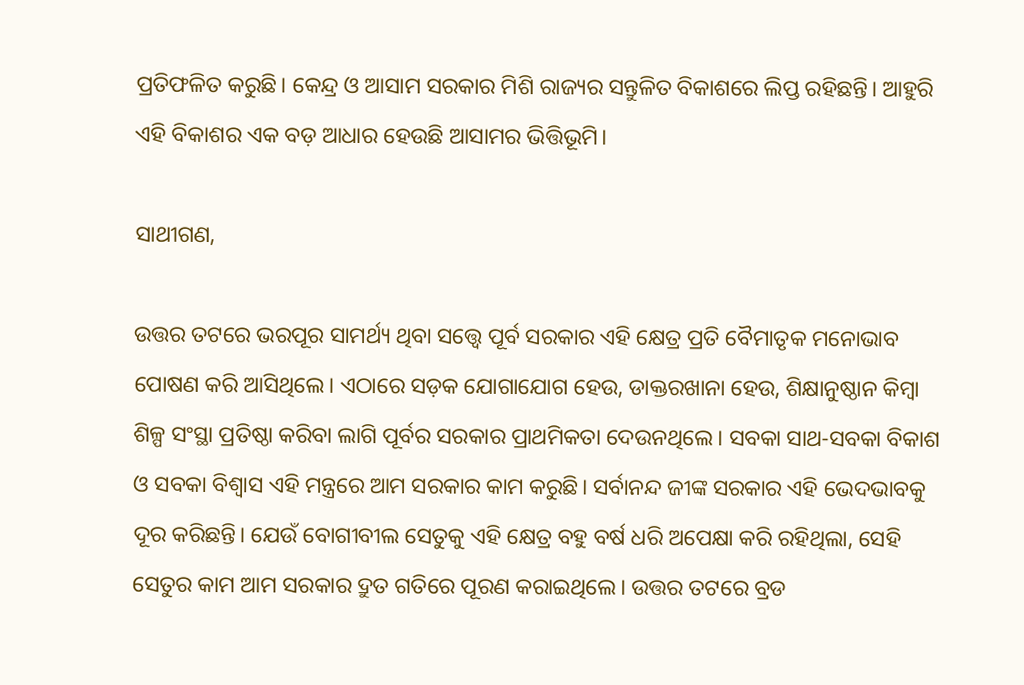ପ୍ରତିଫଳିତ କରୁଛି। କେନ୍ଦ୍ର ଓ ଆସାମ ସରକାର ମିଶି ରାଜ୍ୟର ସନ୍ତୁଳିତ ବିକାଶରେ ଲିପ୍ତ ରହିଛନ୍ତି। ଆହୁରି ଏହି ବିକାଶର ଏକ ବଡ଼ ଆଧାର ହେଉଛି ଆସାମର ଭିତ୍ତିଭୂମି।

ସାଥୀଗଣ,

ଉତ୍ତର ତଟରେ ଭରପୂର ସାମର୍ଥ୍ୟ ଥିବା ସତ୍ତ୍ବେ ପୂର୍ବ ସରକାର ଏହି କ୍ଷେତ୍ର ପ୍ରତି ବୈମାତୃକ ମନୋଭାବ ପୋଷଣ କରି ଆସିଥିଲେ। ଏଠାରେ ସଡ଼କ ଯୋଗାଯୋଗ ହେଉ, ଡାକ୍ତରଖାନା ହେଉ, ଶିକ୍ଷାନୁଷ୍ଠାନ କିମ୍ବା ଶିଳ୍ପ ସଂସ୍ଥା ପ୍ରତିଷ୍ଠା କରିବା ଲାଗି ପୂର୍ବର ସରକାର ପ୍ରାଥମିକତା ଦେଉନଥିଲେ। ସବକା ସାଥ-ସବକା ବିକାଶ ଓ ସବକା ବିଶ୍ବାସ ଏହି ମନ୍ତ୍ରରେ ଆମ ସରକାର କାମ କରୁଛି। ସର୍ବାନନ୍ଦ ଜୀଙ୍କ ସରକାର ଏହି ଭେଦଭାବକୁ ଦୂର କରିଛନ୍ତି। ଯେଉଁ ବୋଗୀବୀଲ ସେତୁକୁ ଏହି କ୍ଷେତ୍ର ବହୁ ବର୍ଷ ଧରି ଅପେକ୍ଷା କରି ରହିଥିଲା, ସେହି ସେତୁର କାମ ଆମ ସରକାର ଦ୍ରୁତ ଗତିରେ ପୂରଣ କରାଇଥିଲେ। ଉତ୍ତର ତଟରେ ବ୍ରଡ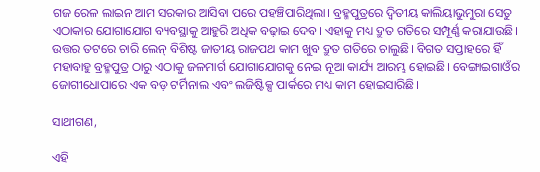ଗଜ ରେଳ ଲାଇନ ଆମ ସରକାର ଆସିବା ପରେ ପହଞ୍ଚିପାରିଥିଲା। ବ୍ରହ୍ମପୁତ୍ରରେ ଦ୍ବିତୀୟ କାଲିୟାଭୁମୁରା ସେତୁ ଏଠାକାର ଯୋଗାଯୋଗ ବ୍ୟବସ୍ଥାକୁ ଆହୁରି ଅଧିକ ବଢ଼ାଇ ଦେବ। ଏହାକୁ ମଧ୍ୟ ଦ୍ରୁତ ଗତିରେ ସମ୍ପୂର୍ଣ୍ଣ କରାଯାଉଛି। ଉତ୍ତର ତଟରେ ଚାରି ଲେନ୍ ବିଶିଷ୍ଟ ଜାତୀୟ ରାଜପଥ କାମ ଖୁବ ଦ୍ରୁତ ଗତିରେ ଚାଲୁଛି। ବିଗତ ସପ୍ତାହରେ ହିଁ ମହାବାହୁ ବ୍ରହ୍ମପୁତ୍ର ଠାରୁ ଏଠାକୁ ଜଳମାର୍ଗ ଯୋଗାଯୋଗକୁ ନେଇ ନୂଆ କାର୍ଯ୍ୟ ଆରମ୍ଭ ହୋଇଛି। ବେଙ୍ଗାଇଗାଓଁର ଜୋଗୀଧୋପାରେ ଏକ ବଡ଼ ଟର୍ମିନାଲ ଏବଂ ଲଜିଷ୍ଟିକ୍ସ ପାର୍କରେ ମଧ୍ୟ କାମ ହୋଇସାରିଛି।

ସାଥୀଗଣ,

ଏହି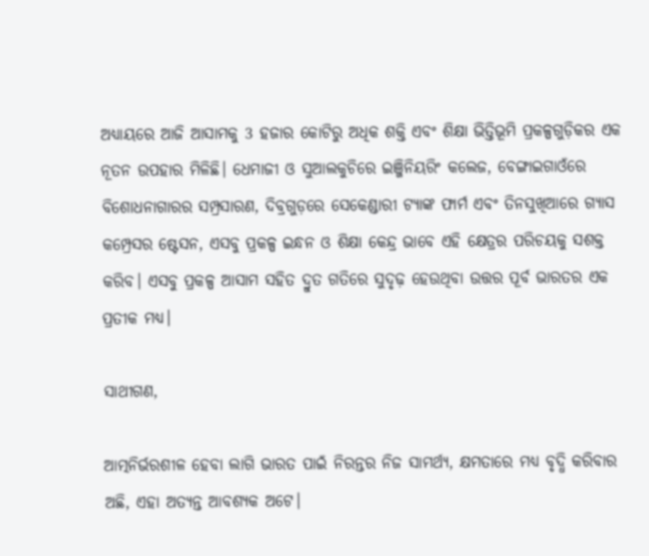ଅଧ୍ୟାୟରେ ଆଜି ଆସାମକୁ 3 ହଜାର କୋଟିରୁ ଅଧିକ ଶକ୍ତି ଏବଂ ଶିକ୍ଷା ଭିତ୍ତିଭୂମି ପ୍ରକଳ୍ପଗୁଡ଼ିକର ଏକ ନୂତନ ଉପହାର ମିଳିଛି। ଧେମାଜୀ ଓ ସୁଆଲକୁଚିରେ ଇଞ୍ଜିନିୟରିଂ କଲେଜ, ବେଙ୍ଗାଇଗାଓଁରେ ବିଶୋଧନାଗାରର ସମ୍ପ୍ରସାରଣ, ଦିବ୍ରଗୁଡ଼ରେ ସେକେଣ୍ଡାରୀ ଟ୍ୟାଙ୍କ ଫାର୍ମ ଏବଂ ତିନସୁଖିଆରେ ଗ୍ୟାସ କମ୍ପ୍ରେସର ଷ୍ଟେସନ, ଏସବୁ ପ୍ରକଳ୍ପ ଇନ୍ଧନ ଓ ଶିକ୍ଷା କେନ୍ଦ୍ର ଭାବେ ଏହି କ୍ଷେତ୍ରର ପରିଚୟକୁ ସଶକ୍ତ କରିବ। ଏସବୁ ପ୍ରକଳ୍ପ ଆସାମ ସହିତ ଦ୍ରୁତ ଗତିରେ ସୁଦୃଢ଼ ହେଉଥିବା ଉତ୍ତର ପୂର୍ବ ଭାରତର ଏକ ପ୍ରତୀକ ମଧ୍ୟ।

ସାଥୀଗଣ,

ଆତ୍ମନିର୍ଭରଶୀଳ ହେବା ଲାଗି ଭାରତ ପାଇଁ ନିରନ୍ତର ନିଜ ସାମର୍ଥ୍ୟ, କ୍ଷମତାରେ ମଧ୍ୟ ବୃଦ୍ଧି କରିବାର ଅଛି, ଏହା ଅତ୍ୟନ୍ତ ଆବଶ୍ୟକ ଅଟେ।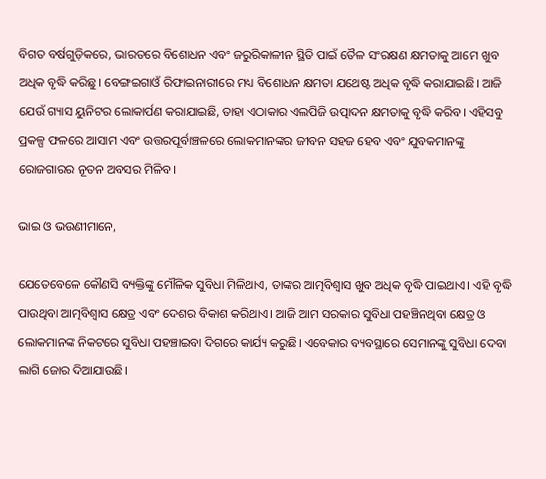ବିଗତ ବର୍ଷଗୁଡ଼ିକରେ, ଭାରତରେ ବିଶୋଧନ ଏବଂ ଜରୁରିକାଳୀନ ସ୍ଥିତି ପାଇଁ ତୈଳ ସଂରକ୍ଷଣ କ୍ଷମତାକୁ ଆମେ ଖୁବ ଅଧିକ ବୃଦ୍ଧି କରିଛୁ। ବେଙ୍ଗଇଗାଓଁ ରିଫାଇନାରୀରେ ମଧ୍ୟ ବିଶୋଧନ କ୍ଷମତା ଯଥେଷ୍ଟ ଅଧିକ ବୃଦ୍ଧି କରାଯାଇଛି। ଆଜି ଯେଉଁ ଗ୍ୟାସ ୟୁନିଟର ଲୋକାର୍ପଣ କରାଯାଇଛି, ତାହା ଏଠାକାର ଏଲପିଜି ଉତ୍ପାଦନ କ୍ଷମତାକୁ ବୃଦ୍ଧି କରିବ। ଏହିସବୁ ପ୍ରକଳ୍ପ ଫଳରେ ଆସାମ ଏବଂ ଉତ୍ତରପୂର୍ବାଞ୍ଚଳରେ ଲୋକମାନଙ୍କର ଜୀବନ ସହଜ ହେବ ଏବଂ ଯୁବକମାନଙ୍କୁ ରୋଜଗାରର ନୂତନ ଅବସର ମିଳିବ।

ଭାଇ ଓ ଭଉଣୀମାନେ,

ଯେତେବେଳେ କୌଣସି ବ୍ୟକ୍ତିଙ୍କୁ ମୌଳିକ ସୁବିଧା ମିଳିଥାଏ, ତାଙ୍କର ଆତ୍ମବିଶ୍ବାସ ଖୁବ ଅଧିକ ବୃଦ୍ଧି ପାଇଥାଏ। ଏହି ବୃଦ୍ଧି ପାଉଥିବା ଆତ୍ମବିଶ୍ବାସ କ୍ଷେତ୍ର ଏବଂ ଦେଶର ବିକାଶ କରିଥାଏ। ଆଜି ଆମ ସରକାର ସୁବିଧା ପହଞ୍ଚିନଥିବା କ୍ଷେତ୍ର ଓ ଲୋକମାନଙ୍କ ନିକଟରେ ସୁବିଧା ପହଞ୍ଚାଇବା ଦିଗରେ କାର୍ଯ୍ୟ କରୁଛି। ଏବେକାର ବ୍ୟବସ୍ଥାରେ ସେମାନଙ୍କୁ ସୁବିଧା ଦେବା ଲାଗି ଜୋର ଦିଆଯାଉଛି।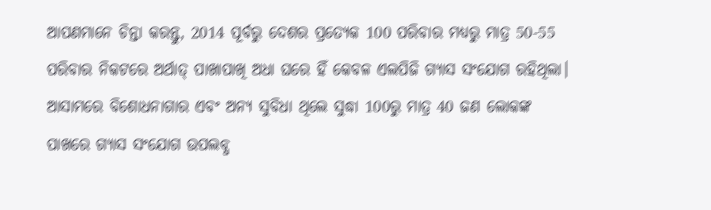ଆପଣମାନେ ଚିନ୍ତା କରନ୍ତୁ, 2014 ପୂର୍ବରୁ ଦେଶର ପ୍ରତ୍ୟେକ 100 ପରିବାର ମଧ୍ୟରୁ ମାତ୍ର 50-55 ପରିବାର ନିକଟରେ ଅର୍ଥାତ୍ ପାଖାପାଖି ଅଧା ଘରେ ହିଁ କେବଳ ଏଲପିଜି ଗ୍ୟାସ ସଂଯୋଗ ରହିଥିଲା। ଆସାମରେ ବିଶୋଧନାଗାର ଏବଂ ଅନ୍ୟ ସୁବିଧା ଥିଲେ ସୁଦ୍ଧା 100ରୁ ମାତ୍ର 40 ଜଣ ଲୋକଙ୍କ ପାଖରେ ଗ୍ୟାସ ସଂଯୋଗ ଉପଲବ୍ଧ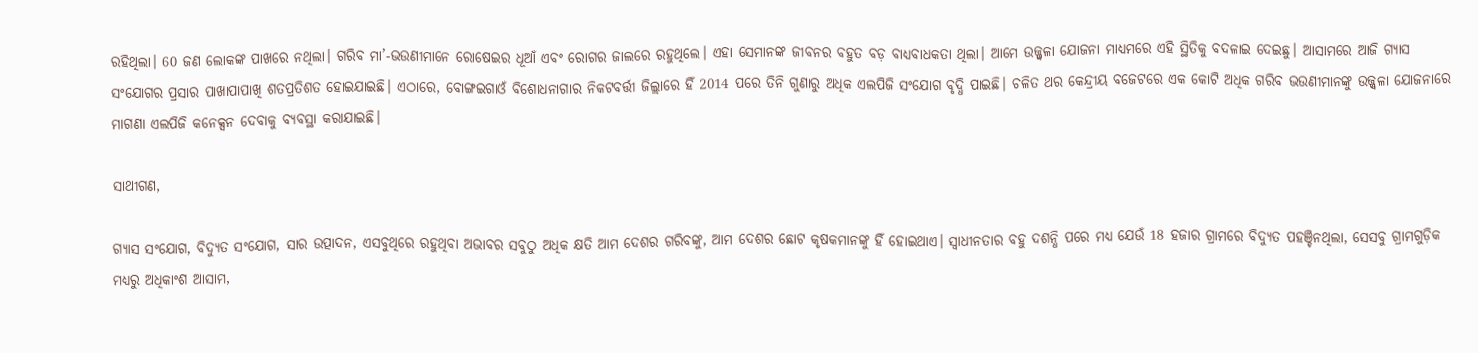ରହିଥିଲା। 60 ଜଣ ଲୋକଙ୍କ ପାଖରେ ନଥିଲା। ଗରିବ ମା’-ଭଉଣୀମାନେ ରୋଷେଇର ଧୂଆଁ ଏବଂ ରୋଗର ଜାଲରେ ରହୁଥିଲେ। ଏହା ସେମାନଙ୍କ ଜୀବନର ବହୁତ ବଡ଼ ବାଧ୍ୟବାଧକତା ଥିଲା। ଆମେ ଉଜ୍ଜ୍ବଳା ଯୋଜନା ମାଧ୍ୟମରେ ଏହି ସ୍ଥିତିକୁ ବଦଳାଇ ଦେଇଛୁ। ଆସାମରେ ଆଜି ଗ୍ୟାସ ସଂଯୋଗର ପ୍ରସାର ପାଖାପାପାଖି ଶତପ୍ରତିଶତ ହୋଇଯାଇଛି। ଏଠାରେ, ବୋଙ୍ଗଇଗାଓଁ ବିଶୋଧନାଗାର ନିକଟବର୍ତ୍ତୀ ଜିଲ୍ଲାରେ ହିଁ 2014 ପରେ ତିନି ଗୁଣାରୁ ଅଧିକ ଏଲପିଜି ସଂଯୋଗ ବୃଦ୍ଧି ପାଇଛି। ଚଳିତ ଥର କେନ୍ଦ୍ରୀୟ ବଜେଟରେ ଏକ କୋଟି ଅଧିକ ଗରିବ ଭଉଣୀମାନଙ୍କୁ ଉଜ୍ଜ୍ବଳା ଯୋଜନାରେ ମାଗଣା ଏଲପିଜି କନେକ୍ସନ ଦେବାକୁ ବ୍ୟବସ୍ଥା କରାଯାଇଛି।

ସାଥୀଗଣ,

ଗ୍ୟାସ ସଂଯୋଗ, ବିଦ୍ୟୁତ ସଂଯୋଗ, ସାର ଉତ୍ପାଦନ, ଏସବୁଥିରେ ରହୁଥିବା ଅଭାବର ସବୁଠୁ ଅଧିକ କ୍ଷତି ଆମ ଦେଶର ଗରିବଙ୍କୁ, ଆମ ଦେଶର ଛୋଟ କୃଷକମାନଙ୍କୁ ହିଁ ହୋଇଥାଏ। ସ୍ବାଧୀନତାର ବହୁ ଦଶନ୍ଧି ପରେ ମଧ୍ୟ ଯେଉଁ 18 ହଜାର ଗ୍ରାମରେ ବିଦ୍ୟୁତ ପହଞ୍ଚିନଥିଲା, ସେସବୁ ଗ୍ରାମଗୁଡ଼ିକ ମଧ୍ୟରୁ ଅଧିକାଂଶ ଆସାମ,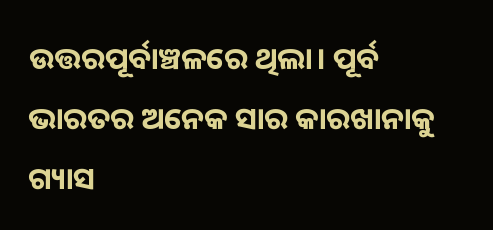ଉତ୍ତରପୂର୍ବାଞ୍ଚଳରେ ଥିଲା। ପୂର୍ବ ଭାରତର ଅନେକ ସାର କାରଖାନାକୁ ଗ୍ୟାସ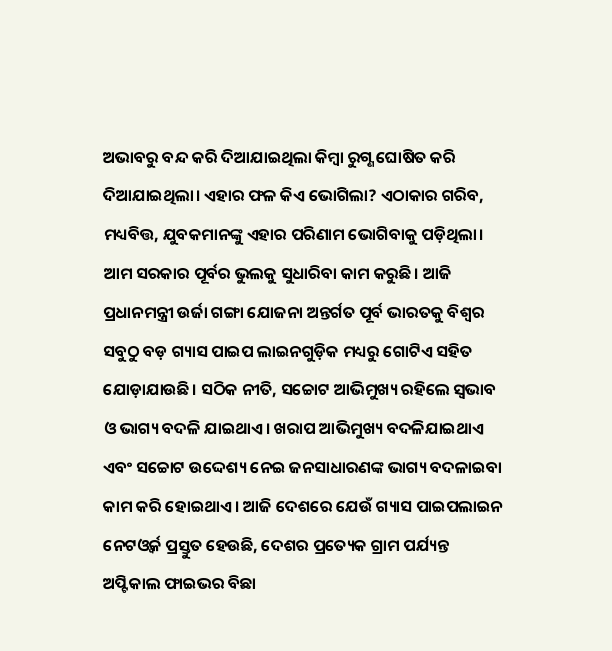ଅଭାବରୁ ବନ୍ଦ କରି ଦିଆଯାଇଥିଲା କିମ୍ବା ରୁଗ୍ଣ ଘୋଷିତ କରି ଦିଆଯାଇଥିଲା। ଏହାର ଫଳ କିଏ ଭୋଗିଲା? ଏଠାକାର ଗରିବ, ମଧ୍ୟବିତ୍ତ, ଯୁବକମାନଙ୍କୁ ଏହାର ପରିଣାମ ଭୋଗିବାକୁ ପଡ଼ିଥିଲା। ଆମ ସରକାର ପୂର୍ବର ଭୁଲକୁ ସୁଧାରିବା କାମ କରୁଛି। ଆଜି ପ୍ରଧାନମନ୍ତ୍ରୀ ଉର୍ଜା ଗଙ୍ଗା ଯୋଜନା ଅନ୍ତର୍ଗତ ପୂର୍ବ ଭାରତକୁ ବିଶ୍ବର ସବୁଠୁ ବଡ଼ ଗ୍ୟାସ ପାଇପ ଲାଇନଗୁଡ଼ିକ ମଧ୍ୟରୁ ଗୋଟିଏ ସହିତ ଯୋଡ଼ାଯାଉଛି। ସଠିକ ନୀତି, ସଚ୍ଚୋଟ ଆଭିମୁଖ୍ୟ ରହିଲେ ସ୍ବଭାବ ଓ ଭାଗ୍ୟ ବଦଳି ଯାଇଥାଏ। ଖରାପ ଆଭିମୁଖ୍ୟ ବଦଳିଯାଇଥାଏ ଏବଂ ସଚ୍ଚୋଟ ଉଦ୍ଦେଶ୍ୟ ନେଇ ଜନସାଧାରଣଙ୍କ ଭାଗ୍ୟ ବଦଳାଇବା କାମ କରି ହୋଇଥାଏ। ଆଜି ଦେଶରେ ଯେଉଁ ଗ୍ୟାସ ପାଇପଲାଇନ ନେଟଓ୍ବର୍କ ପ୍ରସ୍ତୁତ ହେଉଛି, ଦେଶର ପ୍ରତ୍ୟେକ ଗ୍ରାମ ପର୍ଯ୍ୟନ୍ତ ଅପ୍ଟିକାଲ ଫାଇଭର ବିଛା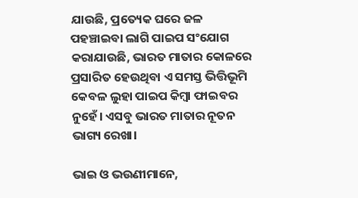ଯାଉଛି, ପ୍ରତ୍ୟେକ ଘରେ ଜଳ ପହଞ୍ଚାଇବା ଲାଗି ପାଇପ ସଂଯୋଗ କରାଯାଉଛି, ଭାରତ ମାତାର କୋଳରେ ପ୍ରସାରିତ ହେଉଥିବା ଏ ସମସ୍ତ ଭିତ୍ତିଭୂମି କେବଳ ଲୁହା ପାଇପ କିମ୍ବା ଫାଇବର ନୁହେଁ। ଏସବୁ ଭାରତ ମାତାର ନୂତନ ଭାଗ୍ୟ ରେଖା।

ଭାଇ ଓ ଭଉଣୀମାନେ,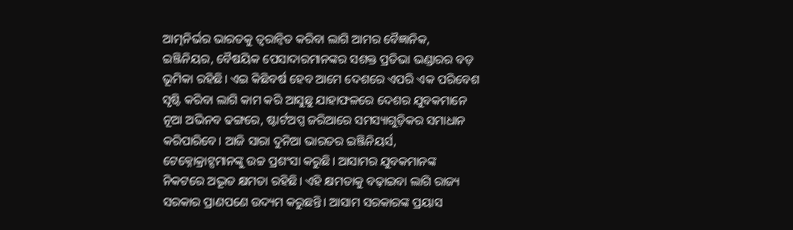ଆତ୍ମନିର୍ଭର ଭାରତକୁ ତ୍ବରାନ୍ବିତ କରିବା ଲାଗି ଆମର ବୈଜ୍ଞାନିକ, ଇଞ୍ଜିନିୟର, ବୈଷୟିକ ପେସାଦାରମାନଙ୍କର ସଶକ୍ତ ପ୍ରତିଭା ଭଣ୍ଡାରର ବଡ଼ ଭୂମିକା ରହିଛି। ଏଇ କିଛିବର୍ଷ ହେବ ଆମେ ଦେଶରେ ଏପରି ଏକ ପରିବେଶ ସୃଷ୍ଟି କରିବା ଲାଗି କାମ କରି ଆସୁଛୁ ଯାହାଫଳରେ ଦେଶର ଯୁବକମାନେ ନୂଆ ଅଭିନବ ଢଙ୍ଗରେ, ଷ୍ଟାର୍ଟଅପ୍ସ ଜରିଆରେ ସମସ୍ୟାଗୁଡ଼ିକର ସମାଧାନ କରିପାରିବେ। ଆଜି ସାରା ଦୁନିଆ ଭାରତର ଇଞ୍ଜିନିୟର୍ସ, ଟେକ୍ନୋକ୍ରାଟ୍ସମାନଙ୍କୁ ଉଚ୍ଚ ପ୍ରଶଂସା କରୁଛି। ଆସାମର ଯୁବକମାନଙ୍କ ନିକଟରେ ଅଦ୍ଭୂତ କ୍ଷମତା ରହିଛି। ଏହି କ୍ଷମତାକୁ ବଢ଼ାଇବା ଲାଗି ରାଜ୍ୟ ସରକାର ପ୍ରାଣପଣେ ଉଦ୍ୟମ କରୁଛନ୍ତି। ଆସାମ ସରକାରଙ୍କ ପ୍ରୟାସ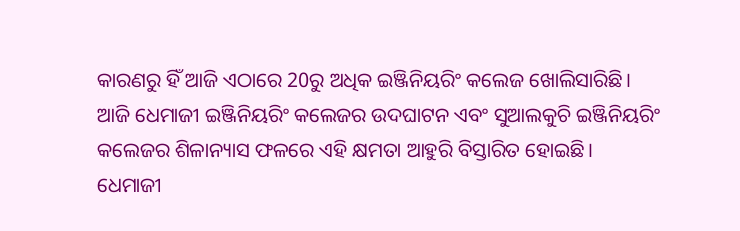କାରଣରୁ ହିଁ ଆଜି ଏଠାରେ 20ରୁ ଅଧିକ ଇଞ୍ଜିନିୟରିଂ କଲେଜ ଖୋଲିସାରିଛି। ଆଜି ଧେମାଜୀ ଇଞ୍ଜିନିୟରିଂ କଲେଜର ଉଦଘାଟନ ଏବଂ ସୁଆଲକୁଚି ଇଞ୍ଜିନିୟରିଂ କଲେଜର ଶିଳାନ୍ୟାସ ଫଳରେ ଏହି କ୍ଷମତା ଆହୁରି ବିସ୍ତାରିତ ହୋଇଛି। ଧେମାଜୀ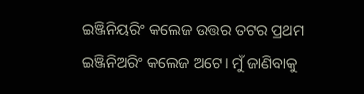ଇଞ୍ଜିନିୟରିଂ କଲେଜ ଉତ୍ତର ତଟର ପ୍ରଥମ ଇଞ୍ଜିନିଅରିଂ କଲେଜ ଅଟେ। ମୁଁ ଜାଣିବାକୁ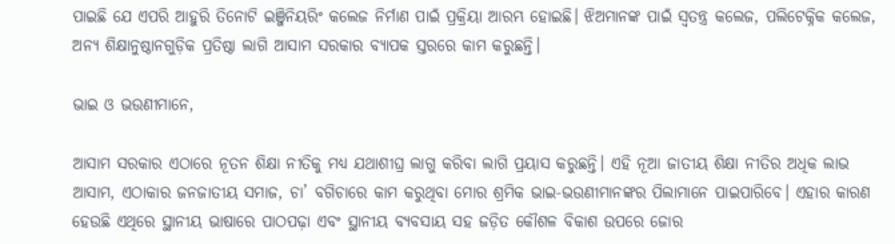ପାଇଛି ଯେ ଏପରି ଆହୁରି ତିନୋଟି ଇଞ୍ଜିନିୟରିଂ କଲେଜ ନିର୍ମାଣ ପାଇଁ ପ୍ରକ୍ରିୟା ଆରମ୍ଭ ହୋଇଛି। ଝିଅମାନଙ୍କ ପାଇଁ ସ୍ବତନ୍ତ୍ର କଲେଜ, ପଲିଟେକ୍ନିକ କଲେଜ, ଅନ୍ୟ ଶିକ୍ଷାନୁଷ୍ଠାନଗୁଡ଼ିକ ପ୍ରତିଷ୍ଠା ଲାଗି ଆସାମ ସରକାର ବ୍ୟାପକ ସ୍ତରରେ କାମ କରୁଛନ୍ତି।

ଭାଇ ଓ ଭଉଣୀମାନେ,

ଆସାମ ସରକାର ଏଠାରେ ନୂତନ ଶିକ୍ଷା ନୀତିକୁ ମଧ୍ୟ ଯଥାଶୀଘ୍ର ଲାଗୁ କରିବା ଲାଗି ପ୍ରୟାସ କରୁଛନ୍ତି। ଏହି ନୂଆ ଜାତୀୟ ଶିକ୍ଷା ନୀତିର ଅଧିକ ଲାଭ ଆସାମ, ଏଠାକାର ଜନଜାତୀୟ ସମାଜ, ଚା’ ବଗିଚାରେ କାମ କରୁଥିବା ମୋର ଶ୍ରମିକ ଭାଇ-ଭଉଣୀମାନଙ୍କର ପିଲାମାନେ ପାଇପାରିବେ। ଏହାର କାରଣ ହେଉଛି ଏଥିରେ ସ୍ଥାନୀୟ ଭାଷାରେ ପାଠପଢ଼ା ଏବଂ ସ୍ଥାନୀୟ ବ୍ୟବସାୟ ସହ ଜଡ଼ିତ କୌଶଳ ବିକାଶ ଉପରେ ଜୋର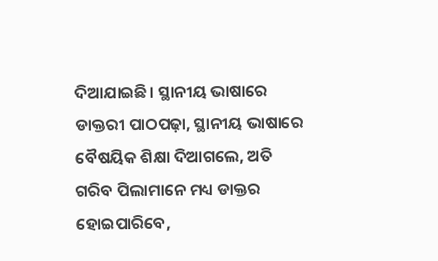ଦିଆଯାଇଛି। ସ୍ଥାନୀୟ ଭାଷାରେ ଡାକ୍ତରୀ ପାଠପଢ଼ା, ସ୍ଥାନୀୟ ଭାଷାରେ ବୈଷୟିକ ଶିକ୍ଷା ଦିଆଗଲେ, ଅତି ଗରିବ ପିଲାମାନେ ମଧ୍ୟ ଡାକ୍ତର ହୋଇପାରିବେ,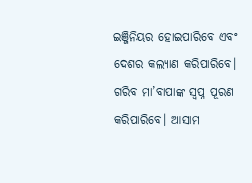ଇଞ୍ଜିନିୟର ହୋଇପାରିବେ ଏବଂ ଦେଶର କଲ୍ୟାଣ କରିପାରିବେ। ଗରିବ ମା’ବାପାଙ୍କ ସ୍ବପ୍ନ ପୂରଣ କରିପାରିବେ। ଆସାମ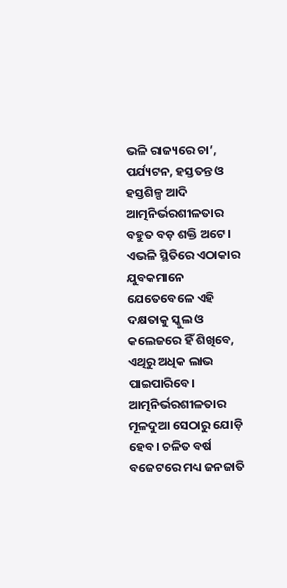ଭଳି ରାଜ୍ୟରେ ଚା’, ପର୍ଯ୍ୟଟନ, ହସ୍ତତନ୍ତ ଓ ହସ୍ତଶିଳ୍ପ ଆଦି ଆତ୍ମନିର୍ଭରଶୀଳତାର ବହୁତ ବଡ଼ ଶକ୍ତି ଅଟେ। ଏଭଳି ସ୍ଥିତିରେ ଏଠାକାର ଯୁବକମାନେ ଯେତେବେଳେ ଏହି ଦକ୍ଷତାକୁ ସ୍କୁଲ ଓ କଲେଜରେ ହିଁ ଶିଖିବେ, ଏଥିରୁ ଅଧିକ ଲାଭ ପାଇପାରିବେ। ଆତ୍ମନିର୍ଭରଶୀଳତାର ମୂଳଦୁଆ ସେଠାରୁ ଯୋଡ଼ି ହେବ। ଚଳିତ ବର୍ଷ ବଜେଟରେ ମଧ୍ୟ ଜନଜାତି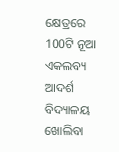କ୍ଷେତ୍ରରେ 100ଟି ନୂଆ ଏକଲବ୍ୟ ଆଦର୍ଶ ବିଦ୍ୟାଳୟ ଖୋଲିବା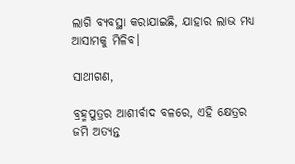ଲାଗି ବ୍ୟବସ୍ଥା କରାଯାଇଛି, ଯାହାର ଲାଭ ମଧ୍ୟ ଆସାମକୁ ମିଳିବ।

ସାଥୀଗଣ,

ବ୍ରହ୍ମପୁତ୍ରର ଆଶୀର୍ବାଦ ବଳରେ, ଏହି କ୍ଷେତ୍ରର ଜମି ଅତ୍ୟନ୍ତ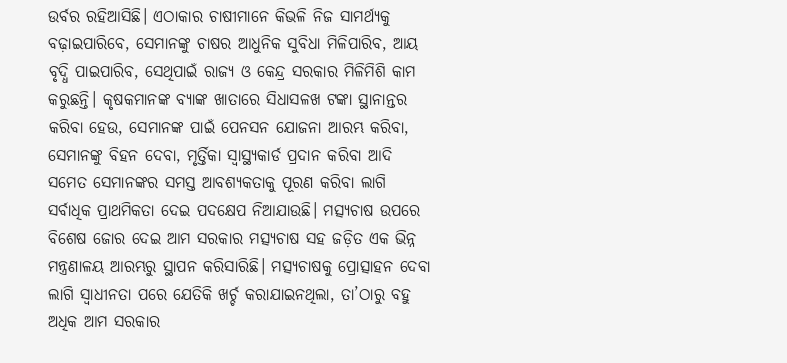ଉର୍ବର ରହିଆସିଛି। ଏଠାକାର ଚାଷୀମାନେ କିଭଳି ନିଜ ସାମର୍ଥ୍ୟକୁ ବଢ଼ାଇପାରିବେ, ସେମାନଙ୍କୁ ଚାଷର ଆଧୁନିକ ସୁବିଧା ମିଳିପାରିବ, ଆୟ ବୃଦ୍ଧି ପାଇପାରିବ, ସେଥିପାଇଁ ରାଜ୍ୟ ଓ କେନ୍ଦ୍ର ସରକାର ମିଳିମିଶି କାମ କରୁଛନ୍ତି। କୃଷକମାନଙ୍କ ବ୍ୟାଙ୍କ ଖାତାରେ ସିଧାସଳଖ ଟଙ୍କା ସ୍ଥାନାନ୍ତର କରିବା ହେଉ, ସେମାନଙ୍କ ପାଇଁ ପେନସନ ଯୋଜନା ଆରମ୍ଭ କରିବା, ସେମାନଙ୍କୁ ବିହନ ଦେବା, ମୃର୍ତ୍ତିକା ସ୍ବାସ୍ଥ୍ୟକାର୍ଡ ପ୍ରଦାନ କରିବା ଆଦି ସମେତ ସେମାନଙ୍କର ସମସ୍ତ ଆବଶ୍ୟକତାକୁ ପୂରଣ କରିବା ଲାଗି ସର୍ବାଧିକ ପ୍ରାଥମିକତା ଦେଇ ପଦକ୍ଷେପ ନିଆଯାଉଛି। ମତ୍ସ୍ୟଚାଷ ଉପରେ ବିଶେଷ ଜୋର ଦେଇ ଆମ ସରକାର ମତ୍ସ୍ୟଚାଷ ସହ ଜଡ଼ିତ ଏକ ଭିନ୍ନ ମନ୍ତ୍ରଣାଳୟ ଆରମ୍ଭରୁ ସ୍ଥାପନ କରିସାରିଛି। ମତ୍ସ୍ୟଚାଷକୁ ପ୍ରୋତ୍ସାହନ ଦେବା ଲାଗି ସ୍ବାଧୀନତା ପରେ ଯେତିକି ଖର୍ଚ୍ଚ କରାଯାଇନଥିଲା, ତା’ଠାରୁ ବହୁ ଅଧିକ ଆମ ସରକାର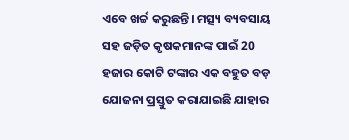ଏବେ ଖର୍ଚ୍ଚ କରୁଛନ୍ତି। ମତ୍ସ୍ୟ ବ୍ୟବସାୟ ସହ ଜଡ଼ିତ କୃଷକମାନଙ୍କ ପାଇଁ 20 ହଜାର କୋଟି ଟଙ୍କାର ଏକ ବହୁତ ବଡ଼ ଯୋଜନା ପ୍ରସ୍ତୁତ କରାଯାଇଛି ଯାହାର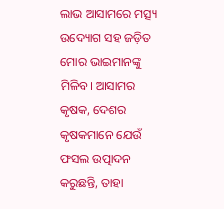ଲାଭ ଆସାମରେ ମତ୍ସ୍ୟ ଉଦ୍ୟୋଗ ସହ ଜଡ଼ିତ ମୋର ଭାଇମାନଙ୍କୁ ମିଳିବ। ଆସାମର କୃଷକ, ଦେଶର କୃଷକମାନେ ଯେଉଁ ଫସଲ ଉତ୍ପାଦନ କରୁଛନ୍ତି, ତାହା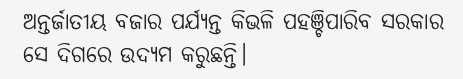ଅନ୍ତର୍ଜାତୀୟ ବଜାର ପର୍ଯ୍ୟନ୍ତ କିଭଳି ପହଞ୍ଚିପାରିବ ସରକାର ସେ ଦିଗରେ ଉଦ୍ୟମ କରୁଛନ୍ତି।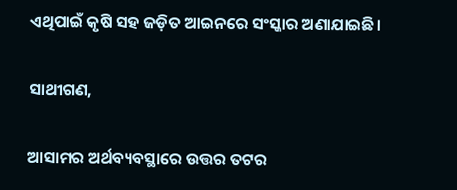ଏଥିପାଇଁ କୃଷି ସହ ଜଡ଼ିତ ଆଇନରେ ସଂସ୍କାର ଅଣାଯାଇଛି।

ସାଥୀଗଣ,

ଆସାମର ଅର୍ଥବ୍ୟବସ୍ଥାରେ ଉତ୍ତର ତଟର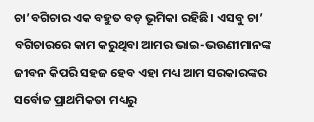ଚା’ବଗିଚାର ଏକ ବହୁତ ବଡ଼ ଭୂମିକା ରହିଛି। ଏସବୁ ଚା’ ବଗିଚାରରେ କାମ କରୁଥିବା ଆମର ଭାଇ-ଭଉଣୀମାନଙ୍କ ଜୀବନ କିପରି ସହଜ ହେବ ଏହା ମଧ୍ୟ ଆମ ସରକାରଙ୍କର ସର୍ବୋଚ୍ଚ ପ୍ରାଥମିକତା ମଧ୍ୟରୁ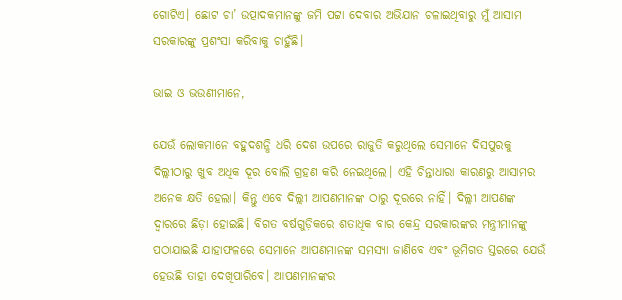ଗୋଟିଏ। ଛୋଟ ଚା’ ଉତ୍ପାଦକମାନଙ୍କୁ ଜମି ପଟ୍ଟା ଦେବାର ଅଭିଯାନ ଚଳାଇଥିବାରୁ ମୁଁ ଆସାମ ସରକାରଙ୍କୁ ପ୍ରଶଂସା କରିବାକୁ ଚାହୁଁଛି।

ଭାଇ ଓ ଭଉଣୀମାନେ,

ଯେଉଁ ଲୋକମାନେ ବହୁଦଶନ୍ଧି ଧରି ଦେଶ ଉପରେ ରାଜୁତି କରୁଥିଲେ ସେମାନେ ଦିସପୁରକୁ ଦିଲ୍ଲୀଠାରୁ ଖୁବ ଅଧିକ ଦୂର ବୋଲି ଗ୍ରହଣ କରି ନେଇଥିଲେ। ଏହି ଚିନ୍ତାଧାରା କାରଣରୁ ଆସାମର ଅନେକ କ୍ଷତି ହେଲା। କିନ୍ତୁ ଏବେ ଦିଲ୍ଲୀ ଆପଣମାନଙ୍କ ଠାରୁ ଦୂରରେ ନାହିଁ। ଦିଲ୍ଲୀ ଆପଣଙ୍କ ଦ୍ବାରରେ ଛିଡ଼ା ହୋଇଛି। ବିଗତ ବର୍ଷଗୁଡ଼ିକରେ ଶତାଧିକ ବାର କେନ୍ଦ୍ର ସରକାରଙ୍କର ମନ୍ତ୍ରୀମାନଙ୍କୁ ପଠାଯାଇଛି ଯାହାଫଳରେ ସେମାନେ ଆପଣମାନଙ୍କ ସମସ୍ୟା ଜାଣିବେ ଏବଂ ଭୂମିଗତ ସ୍ତରରେ ଯେଉଁ ହେଉଛି ତାହା ଦେଖିପାରିବେ। ଆପଣମାନଙ୍କର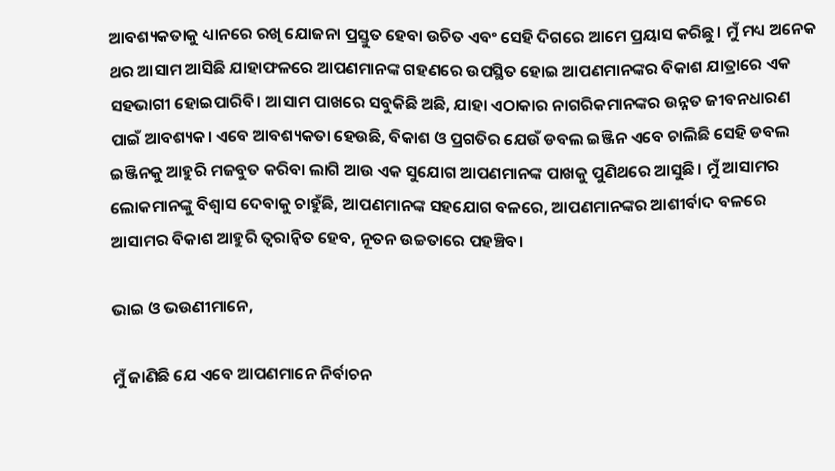ଆବଶ୍ୟକତାକୁ ଧ୍ୟାନରେ ରଖି ଯୋଜନା ପ୍ରସ୍ତୁତ ହେବା ଉଚିତ ଏବଂ ସେହି ଦିଗରେ ଆମେ ପ୍ରୟାସ କରିଛୁ। ମୁଁ ମଧ୍ୟ ଅନେକ ଥର ଆସାମ ଆସିଛି ଯାହାଫଳରେ ଆପଣମାନଙ୍କ ଗହଣରେ ଉପସ୍ଥିତ ହୋଇ ଆପଣମାନଙ୍କର ବିକାଶ ଯାତ୍ରାରେ ଏକ ସହଭାଗୀ ହୋଇପାରିବି। ଆସାମ ପାଖରେ ସବୁକିଛି ଅଛି, ଯାହା ଏଠାକାର ନାଗରିକମାନଙ୍କର ଉନ୍ନତ ଜୀବନଧାରଣ ପାଇଁ ଆବଶ୍ୟକ। ଏବେ ଆବଶ୍ୟକତା ହେଉଛି, ବିକାଶ ଓ ପ୍ରଗତିର ଯେଉଁ ଡବଲ ଇଞ୍ଜିନ ଏବେ ଚାଲିଛି ସେହି ଡବଲ ଇଞ୍ଜିନକୁ ଆହୁରି ମଜବୁତ କରିବା ଲାଗି ଆଉ ଏକ ସୁଯୋଗ ଆପଣମାନଙ୍କ ପାଖକୁ ପୁଣିଥରେ ଆସୁଛି। ମୁଁ ଆସାମର ଲୋକମାନଙ୍କୁ ବିଶ୍ବାସ ଦେବାକୁ ଚାହୁଁଛି, ଆପଣମାନଙ୍କ ସହଯୋଗ ବଳରେ, ଆପଣମାନଙ୍କର ଆଶୀର୍ବାଦ ବଳରେ ଆସାମର ବିକାଶ ଆହୁରି ତ୍ବରାନ୍ବିତ ହେବ, ନୂତନ ଉଚ୍ଚତାରେ ପହଞ୍ଚିବ।

ଭାଇ ଓ ଭଉଣୀମାନେ,

ମୁଁ ଜାଣିଛି ଯେ ଏବେ ଆପଣମାନେ ନିର୍ବାଚନ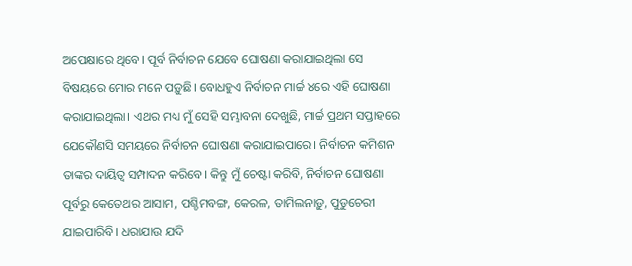ଅପେକ୍ଷାରେ ଥିବେ। ପୂର୍ବ ନିର୍ବାଚନ ଯେବେ ଘୋଷଣା କରାଯାଇଥିଲା ସେ ବିଷୟରେ ମୋର ମନେ ପଡ଼ୁଛି। ବୋଧହୁଏ ନିର୍ବାଚନ ମାର୍ଚ୍ଚ ୪ରେ ଏହି ଘୋଷଣା କରାଯାଇଥିଲା। ଏଥର ମଧ୍ୟ ମୁଁ ସେହି ସମ୍ଭାବନା ଦେଖୁଛି, ମାର୍ଚ୍ଚ ପ୍ରଥମ ସପ୍ତାହରେ ଯେକୌଣସି ସମୟରେ ନିର୍ବାଚନ ଘୋଷଣା କରାଯାଇପାରେ। ନିର୍ବାଚନ କମିଶନ ତାଙ୍କର ଦାୟିତ୍ବ ସମ୍ପାଦନ କରିବେ। କିନ୍ତୁ ମୁଁ ଚେଷ୍ଟା କରିବି, ନିର୍ବାଚନ ଘୋଷଣା ପୂର୍ବରୁ କେତେଥର ଆସାମ, ପଶ୍ଚିମବଙ୍ଗ, କେରଳ, ତାମିଲନାଡ଼ୁ, ପୁଡୁଚେରୀ ଯାଇପାରିବି। ଧରାଯାଉ ଯଦି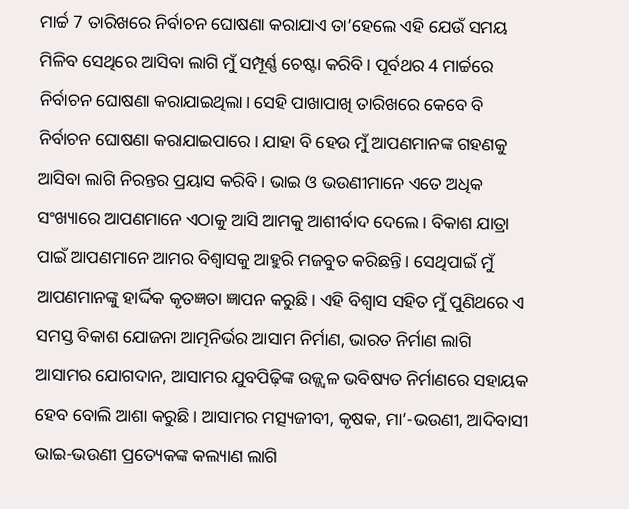ମାର୍ଚ୍ଚ 7 ତାରିଖରେ ନିର୍ବାଚନ ଘୋଷଣା କରାଯାଏ ତା’ହେଲେ ଏହି ଯେଉଁ ସମୟ ମିଳିବ ସେଥିରେ ଆସିବା ଲାଗି ମୁଁ ସମ୍ପୂର୍ଣ୍ଣ ଚେଷ୍ଟା କରିବି। ପୂର୍ବଥର 4 ମାର୍ଚ୍ଚରେ ନିର୍ବାଚନ ଘୋଷଣା କରାଯାଇଥିଲା। ସେହି ପାଖାପାଖି ତାରିଖରେ କେବେ ବି ନିର୍ବାଚନ ଘୋଷଣା କରାଯାଇପାରେ। ଯାହା ବି ହେଉ ମୁଁ ଆପଣମାନଙ୍କ ଗହଣକୁ ଆସିବା ଲାଗି ନିରନ୍ତର ପ୍ରୟାସ କରିବି। ଭାଇ ଓ ଭଉଣୀମାନେ ଏତେ ଅଧିକ ସଂଖ୍ୟାରେ ଆପଣମାନେ ଏଠାକୁ ଆସି ଆମକୁ ଆଶୀର୍ବାଦ ଦେଲେ। ବିକାଶ ଯାତ୍ରା ପାଇଁ ଆପଣମାନେ ଆମର ବିଶ୍ବାସକୁ ଆହୁରି ମଜବୁତ କରିଛନ୍ତି। ସେଥିପାଇଁ ମୁଁ ଆପଣମାନଙ୍କୁ ହାର୍ଦ୍ଦିକ କୃତଜ୍ଞତା ଜ୍ଞାପନ କରୁଛି। ଏହି ବିଶ୍ବାସ ସହିତ ମୁଁ ପୁଣିଥରେ ଏ ସମସ୍ତ ବିକାଶ ଯୋଜନା ଆତ୍ମନିର୍ଭର ଆସାମ ନିର୍ମାଣ, ଭାରତ ନିର୍ମାଣ ଲାଗି ଆସାମର ଯୋଗଦାନ, ଆସାମର ଯୁବପିଢ଼ିଙ୍କ ଉଜ୍ଜ୍ବଳ ଭବିଷ୍ୟତ ନିର୍ମାଣରେ ସହାୟକ ହେବ ବୋଲି ଆଶା କରୁଛି। ଆସାମର ମତ୍ସ୍ୟଜୀବୀ, କୃଷକ, ମା’-ଭଉଣୀ, ଆଦିବାସୀ ଭାଇ-ଭଉଣୀ ପ୍ରତ୍ୟେକଙ୍କ କଲ୍ୟାଣ ଲାଗି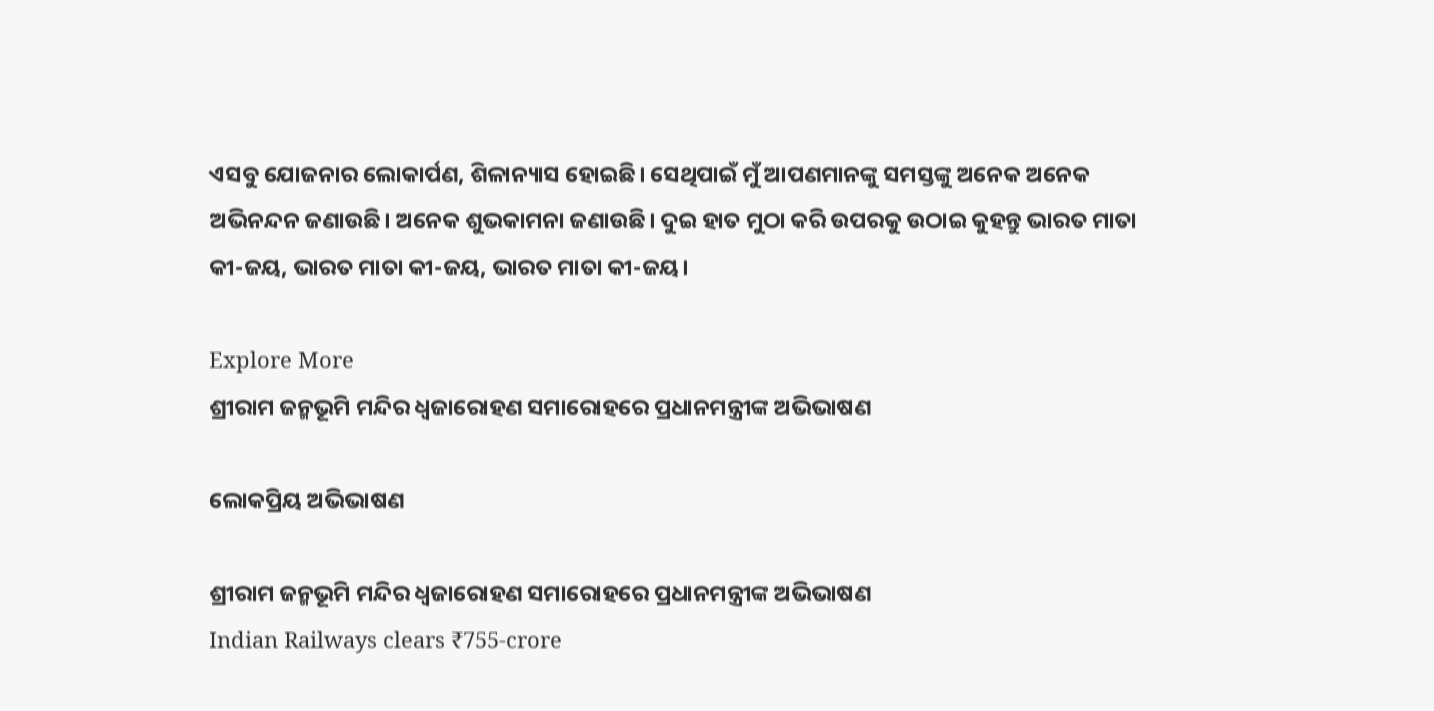ଏସବୁ ଯୋଜନାର ଲୋକାର୍ପଣ, ଶିଳାନ୍ୟାସ ହୋଇଛି। ସେଥିପାଇଁ ମୁଁ ଆପଣମାନଙ୍କୁ ସମସ୍ତଙ୍କୁ ଅନେକ ଅନେକ ଅଭିନନ୍ଦନ ଜଣାଉଛି। ଅନେକ ଶୁଭକାମନା ଜଣାଉଛି। ଦୁଇ ହାତ ମୁଠା କରି ଉପରକୁ ଉଠାଇ କୁହନ୍ତୁ ଭାରତ ମାତା କୀ-ଜୟ, ଭାରତ ମାତା କୀ-ଜୟ, ଭାରତ ମାତା କୀ-ଜୟ।

Explore More
ଶ୍ରୀରାମ ଜନ୍ମଭୂମି ମନ୍ଦିର ଧ୍ଵଜାରୋହଣ ସମାରୋହରେ ପ୍ରଧାନମନ୍ତ୍ରୀଙ୍କ ଅଭିଭାଷଣ

ଲୋକପ୍ରିୟ ଅଭିଭାଷଣ

ଶ୍ରୀରାମ ଜନ୍ମଭୂମି ମନ୍ଦିର ଧ୍ଵଜାରୋହଣ ସମାରୋହରେ ପ୍ରଧାନମନ୍ତ୍ରୀଙ୍କ ଅଭିଭାଷଣ
Indian Railways clears ₹755-crore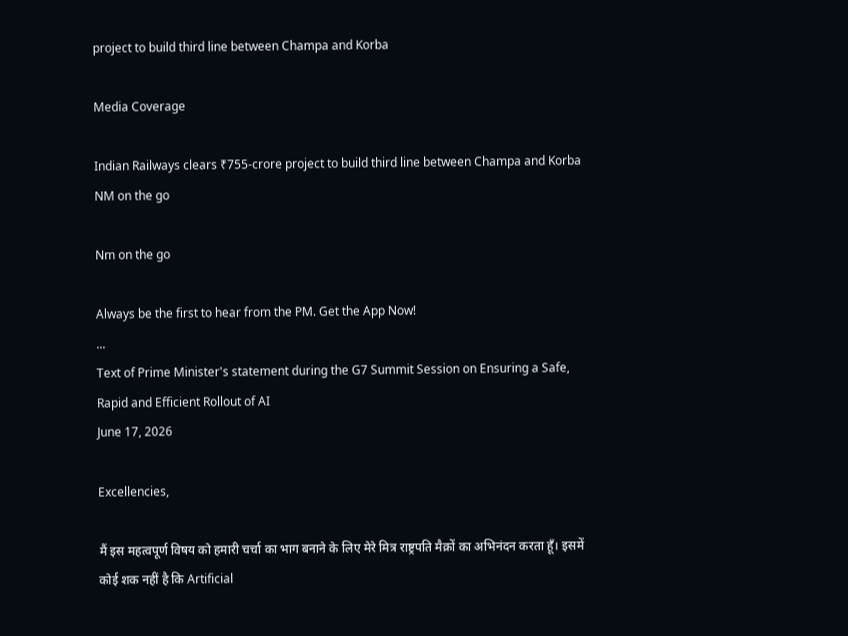project to build third line between Champa and Korba

Media Coverage

Indian Railways clears ₹755-crore project to build third line between Champa and Korba
NM on the go

Nm on the go

Always be the first to hear from the PM. Get the App Now!
...
Text of Prime Minister's statement during the G7 Summit Session on Ensuring a Safe, Rapid and Efficient Rollout of AI
June 17, 2026

Excellencies,

मैं इस महत्वपूर्ण विषय को हमारी चर्चा का भाग बनाने के लिए मेरे मित्र राष्ट्रपति मैक्रों का अभिनंदन करता हूँ। इसमें कोई शक नहीं है कि Artificial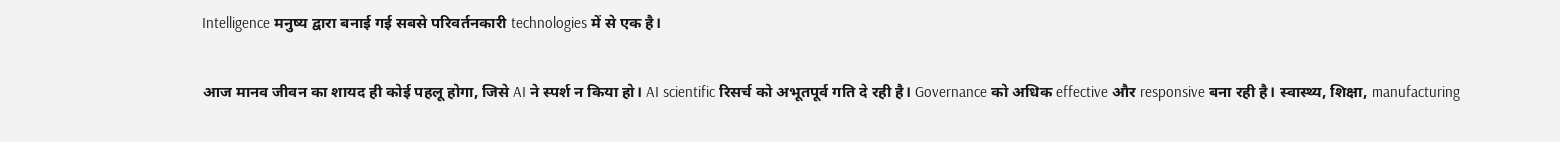Intelligence मनुष्य द्वारा बनाई गई सबसे परिवर्तनकारी technologies में से एक है।

आज मानव जीवन का शायद ही कोई पहलू होगा, जिसे AI ने स्पर्श न किया हो। AI scientific रिसर्च को अभूतपूर्व गति दे रही है। Governance को अधिक effective और responsive बना रही है। स्वास्थ्य, शिक्षा, manufacturing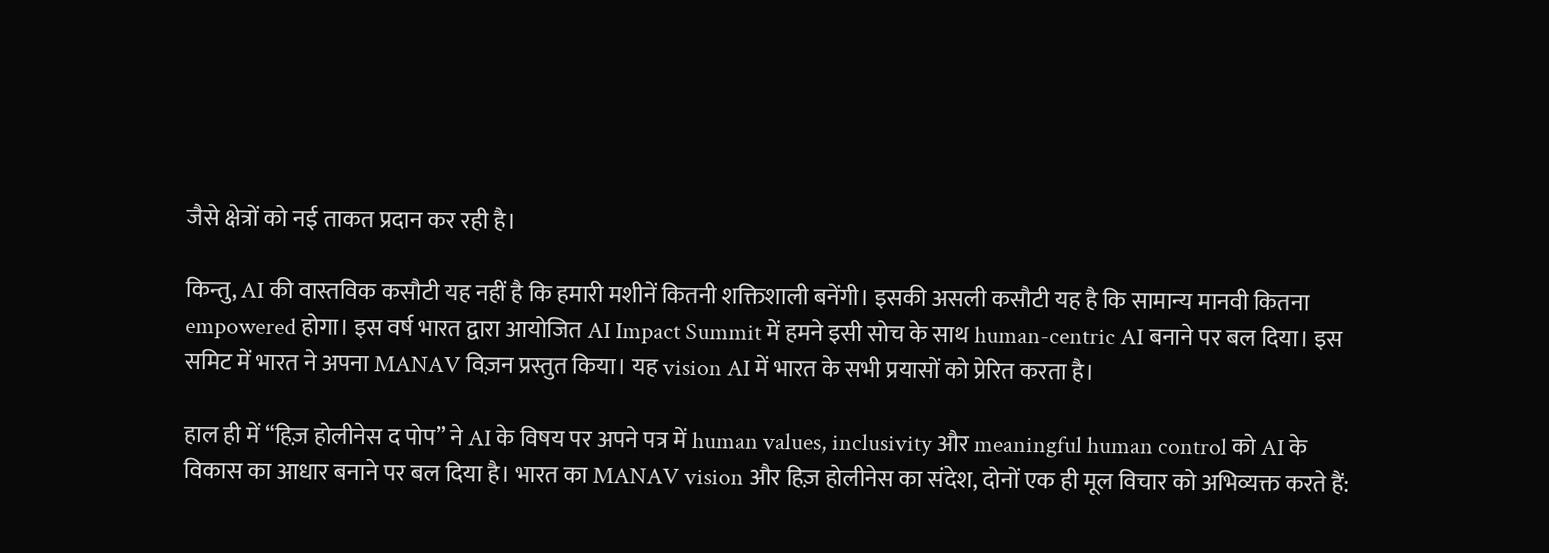जैसे क्षेत्रों को नई ताकत प्रदान कर रही है।

किन्तु, AI की वास्तविक कसौटी यह नहीं है कि हमारी मशीनें कितनी शक्तिशाली बनेंगी। इसकी असली कसौटी यह है कि सामान्य मानवी कितना empowered होगा। इस वर्ष भारत द्वारा आयोजित AI Impact Summit में हमने इसी सोच के साथ human-centric AI बनाने पर बल दिया। इस समिट में भारत ने अपना MANAV विज़न प्रस्तुत किया। यह vision AI में भारत के सभी प्रयासों को प्रेरित करता है।

हाल ही में “हिज़ होलीनेस द पोप” ने AI के विषय पर अपने पत्र में human values, inclusivity और meaningful human control को AI के विकास का आधार बनाने पर बल दिया है। भारत का MANAV vision और हिज़ होलीनेस का संदेश, दोनों एक ही मूल विचार को अभिव्यक्त करते हैं: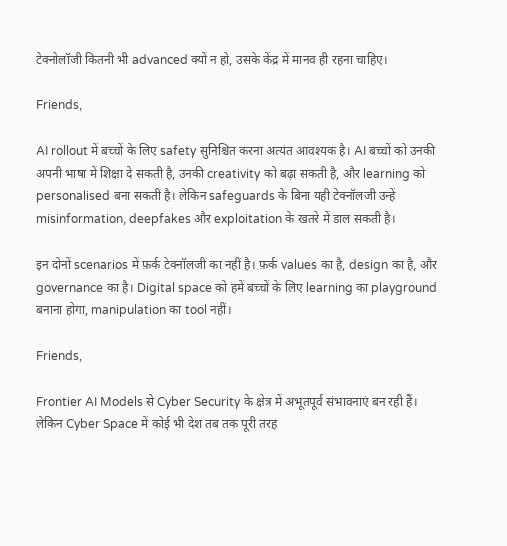टेक्नोलॉजी कितनी भी advanced क्यों न हो, उसके केंद्र में मानव ही रहना चाहिए।

Friends,

AI rollout में बच्चों के लिए safety सुनिश्चित करना अत्यंत आवश्यक है। AI बच्चों को उनकी अपनी भाषा में शिक्षा दे सकती है, उनकी creativity को बढ़ा सकती है, और learning को personalised बना सकती है। लेकिन safeguards के बिना यही टेक्नॉलजी उन्हें misinformation, deepfakes और exploitation के खतरे में डाल सकती है।

इन दोनों scenarios में फ़र्क टेक्नॉलजी का नहीं है। फ़र्क values का है, design का है, और governance का है। Digital space को हमें बच्चों के लिए learning का playground बनाना होगा, manipulation का tool नहीं।

Friends,

Frontier AI Models से Cyber Security के क्षेत्र में अभूतपूर्व संभावनाएं बन रही हैं। लेकिन Cyber Space में कोई भी देश तब तक पूरी तरह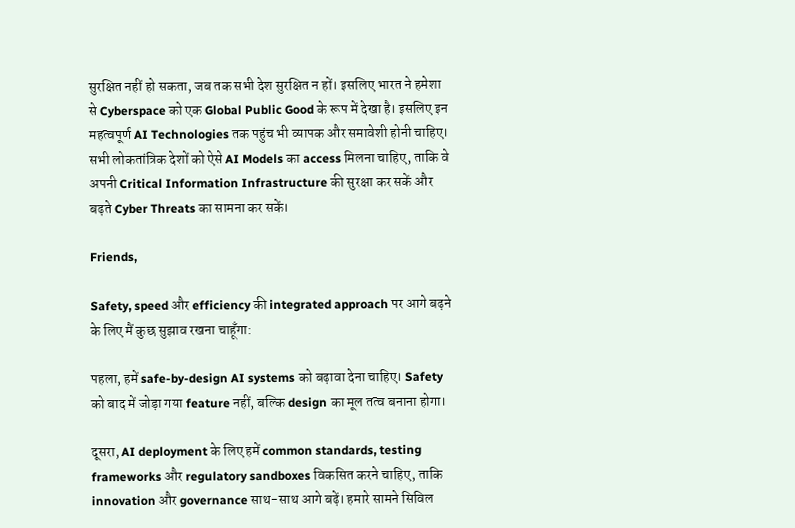सुरक्षित नहीं हो सकता, जब तक सभी देश सुरक्षित न हों। इसलिए भारत ने हमेशा से Cyberspace को एक Global Public Good के रूप में देखा है। इसलिए इन महत्वपूर्ण AI Technologies तक पहुंच भी व्यापक और समावेशी होनी चाहिए। सभी लोकतांत्रिक देशों को ऐसे AI Models का access मिलना चाहिए, ताकि वे अपनी Critical Information Infrastructure की सुरक्षा कर सकें और बढ़ते Cyber Threats का सामना कर सकें।

Friends,

Safety, speed और efficiency की integrated approach पर आगे बढ़ने के लिए मैं कुछ सुझाव रखना चाहूँगा:

पहला, हमें safe-by-design AI systems को बढ़ावा देना चाहिए। Safety को बाद में जोड़ा गया feature नहीं, बल्कि design का मूल तत्व बनाना होगा।

दूसरा, AI deployment के लिए हमें common standards, testing frameworks और regulatory sandboxes विकसित करने चाहिए, ताकि innovation और governance साथ-साथ आगे बढ़ें। हमारे सामने सिविल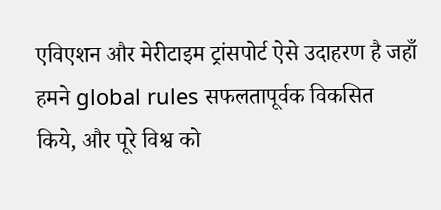एविएशन और मेरीटाइम ट्रांसपोर्ट ऐसे उदाहरण है जहाँ हमने global rules सफलतापूर्वक विकसित किये, और पूरे विश्व को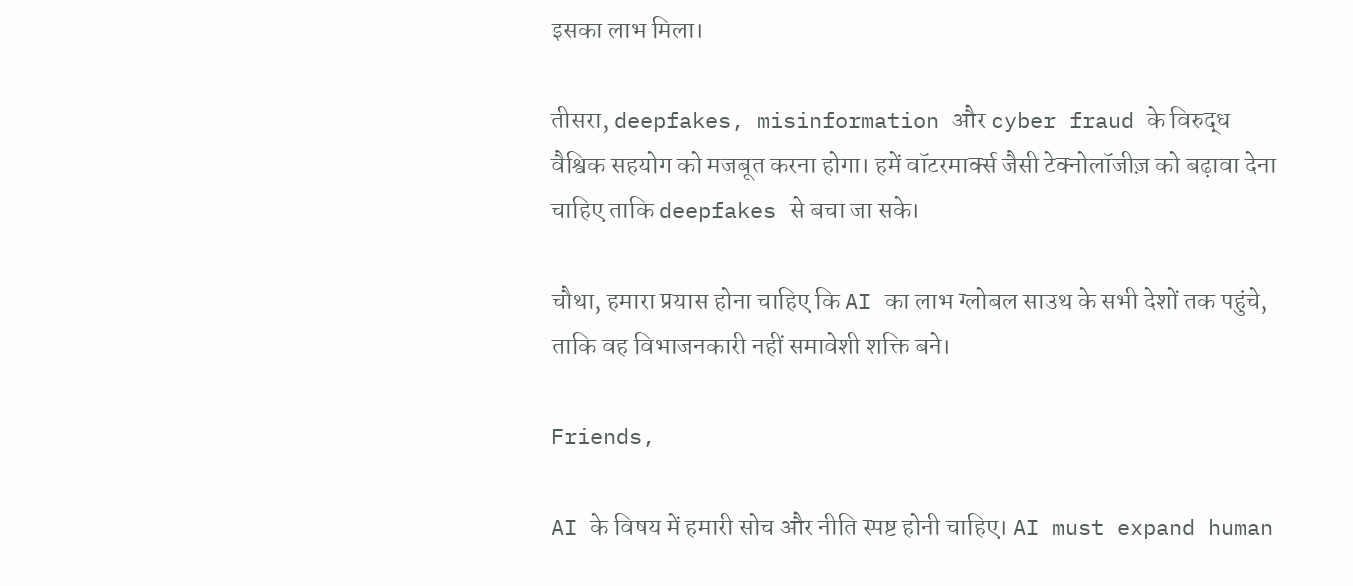इसका लाभ मिला।

तीसरा, deepfakes, misinformation और cyber fraud के विरुद्ध वैश्विक सहयोग को मजबूत करना होगा। हमें वॉटरमार्क्स जैसी टेक्नोलॉजीज़ को बढ़ावा देना चाहिए ताकि deepfakes से बचा जा सके।

चौथा, हमारा प्रयास होना चाहिए कि AI का लाभ ग्लोबल साउथ के सभी देशों तक पहुंचे, ताकि वह विभाजनकारी नहीं समावेशी शक्ति बने।

Friends,

AI के विषय में हमारी सोच और नीति स्पष्ट होनी चाहिए। AI must expand human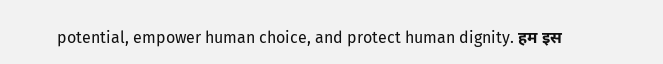potential, empower human choice, and protect human dignity. हम इस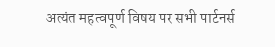अत्यंत महत्वपूर्ण विषय पर सभी पार्टनर्स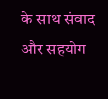के साथ संवाद और सहयोग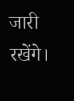जारी रखेंगे।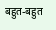बहुत-बहुत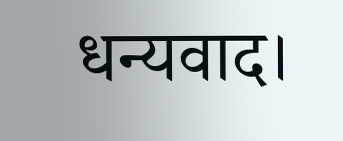धन्यवाद।